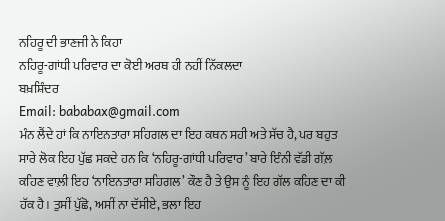ਨਹਿਰੂ ਦੀ ਭਾਣਜੀ ਨੇ ਕਿਹਾ
ਨਹਿਰੂ-ਗਾਂਧੀ ਪਰਿਵਾਰ ਦਾ ਕੋਈ ਅਰਥ ਹੀ ਨਹੀਂ ਨਿੱਕਲਦਾ
ਬਖ਼ਸ਼ਿੰਦਰ
Email: bababax@gmail.com
ਮੰਨ ਲੈਂਦੇ ਹਾਂ ਕਿ ਨਾਇਨਤਾਰਾ ਸਹਿਗਲ ਦਾ ਇਹ ਕਥਨ ਸਹੀ ਅਤੇ ਸੱਚ ਹੈ, ਪਰ ਬਹੁਤ ਸਾਰੇ ਲੋਕ ਇਹ ਪੁੱਛ ਸਕਦੇ ਹਨ ਕਿ ‘ਨਹਿਰੂ-ਗਾਂਧੀ ਪਰਿਵਾਰ’ ਬਾਰੇ ਇੰਨੀ ਵੱਡੀ ਗੱਲ਼ ਕਹਿਣ ਵਾਲ਼ੀ ਇਹ ‘ਨਾਇਨਤਾਰਾ ਸਹਿਗਲ’ ਕੌਣ ਹੈ ਤੇ ਉਸ ਨੂੰ ਇਹ ਗੱਲ ਕਹਿਣ ਦਾ ਕੀ ਹੱਕ ਹੈ। ਤੁਸੀਂ ਪੁੱਛੋ, ਅਸੀਂ ਨਾ ਦੱਸੀਏ, ਭਲਾ ਇਹ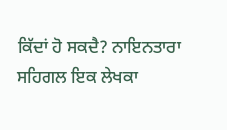ਕਿੱਦਾਂ ਹੋ ਸਕਦੈ? ਨਾਇਨਤਾਰਾ ਸਹਿਗਲ ਇਕ ਲੇਖਕਾ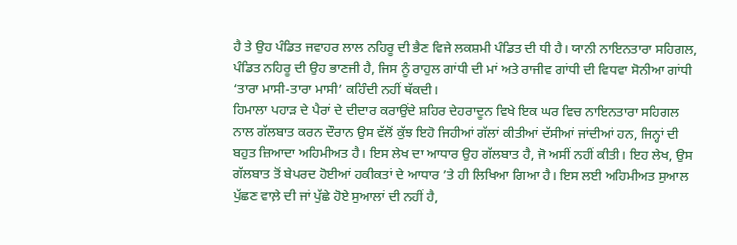ਹੈ ਤੇ ਉਹ ਪੰਡਿਤ ਜਵਾਹਰ ਲਾਲ ਨਹਿਰੂ ਦੀ ਭੈਣ ਵਿਜੇ ਲਕਸ਼ਮੀ ਪੰਡਿਤ ਦੀ ਧੀ ਹੈ। ਯਾਨੀ ਨਾਇਨਤਾਰਾ ਸਹਿਗਲ, ਪੰਡਿਤ ਨਹਿਰੂ ਦੀ ਉਹ ਭਾਣਜੀ ਹੈ, ਜਿਸ ਨੂੰ ਰਾਹੁਲ ਗਾਂਧੀ ਦੀ ਮਾਂ ਅਤੇ ਰਾਜੀਵ ਗਾਂਧੀ ਦੀ ਵਿਧਵਾ ਸੋਨੀਆ ਗਾਂਧੀ ‘ਤਾਰਾ ਮਾਸੀ-ਤਾਰਾ ਮਾਸੀ’ ਕਹਿੰਦੀ ਨਹੀਂ ਥੱਕਦੀ।
ਹਿਮਾਲਾ ਪਹਾੜ ਦੇ ਪੈਰਾਂ ਦੇ ਦੀਦਾਰ ਕਰਾਉਂਦੇ ਸ਼ਹਿਰ ਦੇਹਰਾਦੂਨ ਵਿਖੇ ਇਕ ਘਰ ਵਿਚ ਨਾਇਨਤਾਰਾ ਸਹਿਗਲ ਨਾਲ ਗੱਲਬਾਤ ਕਰਨ ਦੌਰਾਨ ਉਸ ਵੱਲੋਂ ਕੁੱਝ ਇਹੋ ਜਿਹੀਆਂ ਗੱਲਾਂ ਕੀਤੀਆਂ ਦੱਸੀਆਂ ਜਾਂਦੀਆਂ ਹਨ, ਜਿਨ੍ਹਾਂ ਦੀ ਬਹੁਤ ਜ਼ਿਆਦਾ ਅਹਿਮੀਅਤ ਹੈ। ਇਸ ਲੇਖ ਦਾ ਆਧਾਰ ਉਹ ਗੱਲਬਾਤ ਹੈ, ਜੋ ਅਸੀਂ ਨਹੀਂ ਕੀਤੀ। ਇਹ ਲੇਖ, ਉਸ ਗੱਲਬਾਤ ਤੋਂ ਬੇਪਰਦ ਹੋਈਆਂ ਹਕੀਕਤਾਂ ਦੇ ਆਧਾਰ ’ਤੇ ਹੀ ਲਿਖਿਆ ਗਿਆ ਹੈ। ਇਸ ਲਈ ਅਹਿਮੀਅਤ ਸੁਆਲ ਪੁੱਛਣ ਵਾਲ਼ੇ ਦੀ ਜਾਂ ਪੁੱਛੇ ਹੋਏ ਸੁਆਲਾਂ ਦੀ ਨਹੀਂ ਹੈ,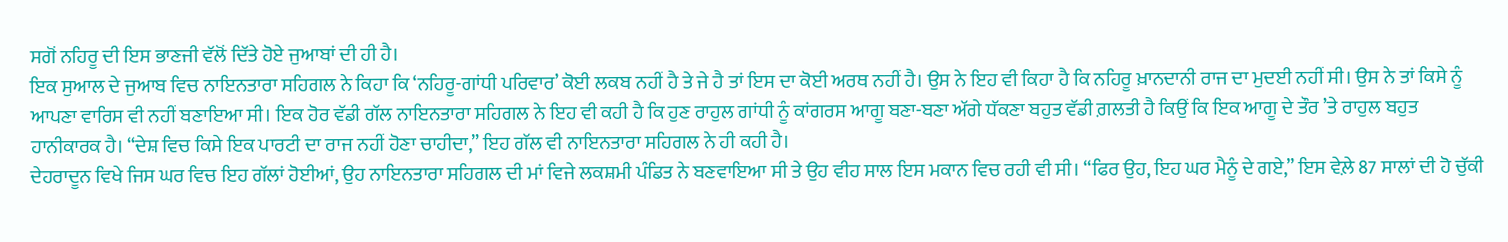ਸਗੋਂ ਨਹਿਰੂ ਦੀ ਇਸ ਭਾਣਜੀ ਵੱਲੋਂ ਦਿੱਤੇ ਹੋਏ ਜੁਆਬਾਂ ਦੀ ਹੀ ਹੈ।
ਇਕ ਸੁਆਲ ਦੇ ਜੁਆਬ ਵਿਚ ਨਾਇਨਤਾਰਾ ਸਹਿਗਲ ਨੇ ਕਿਹਾ ਕਿ ‘ਨਹਿਰੂ-ਗਾਂਧੀ ਪਰਿਵਾਰ’ ਕੋਈ ਲਕਬ ਨਹੀਂ ਹੈ ਤੇ ਜੇ ਹੈ ਤਾਂ ਇਸ ਦਾ ਕੋਈ ਅਰਥ ਨਹੀਂ ਹੈ। ਉਸ ਨੇ ਇਹ ਵੀ ਕਿਹਾ ਹੈ ਕਿ ਨਹਿਰੂ ਖ਼ਾਨਦਾਨੀ ਰਾਜ ਦਾ ਮੁਦਈ ਨਹੀਂ ਸੀ। ਉਸ ਨੇ ਤਾਂ ਕਿਸੇ ਨੂੰ ਆਪਣਾ ਵਾਰਿਸ ਵੀ ਨਹੀਂ ਬਣਾਇਆ ਸੀ। ਇਕ ਹੋਰ ਵੱਡੀ ਗੱਲ ਨਾਇਨਤਾਰਾ ਸਹਿਗਲ ਨੇ ਇਹ ਵੀ ਕਹੀ ਹੈ ਕਿ ਹੁਣ ਰਾਹੁਲ ਗਾਂਧੀ ਨੂੰ ਕਾਂਗਰਸ ਆਗੂ ਬਣਾ-ਬਣਾ ਅੱਗੇ ਧੱਕਣਾ ਬਹੁਤ ਵੱਡੀ ਗ਼ਲਤੀ ਹੈ ਕਿਉਂ ਕਿ ਇਕ ਆਗੂ ਦੇ ਤੌਰ ’ਤੇ ਰਾਹੁਲ ਬਹੁਤ ਹਾਨੀਕਾਰਕ ਹੈ। “ਦੇਸ਼ ਵਿਚ ਕਿਸੇ ਇਕ ਪਾਰਟੀ ਦਾ ਰਾਜ ਨਹੀਂ ਹੋਣਾ ਚਾਹੀਦਾ,” ਇਹ ਗੱਲ ਵੀ ਨਾਇਨਤਾਰਾ ਸਹਿਗਲ ਨੇ ਹੀ ਕਹੀ ਹੈ।
ਦੇਹਰਾਦੂਨ ਵਿਖੇ ਜਿਸ ਘਰ ਵਿਚ ਇਹ ਗੱਲਾਂ ਹੋਈਆਂ, ਉਹ ਨਾਇਨਤਾਰਾ ਸਹਿਗਲ ਦੀ ਮਾਂ ਵਿਜੇ ਲਕਸ਼ਮੀ ਪੰਡਿਤ ਨੇ ਬਣਵਾਇਆ ਸੀ ਤੇ ਉਹ ਵੀਹ ਸਾਲ ਇਸ ਮਕਾਨ ਵਿਚ ਰਹੀ ਵੀ ਸੀ। “ਫਿਰ ਉਹ, ਇਹ ਘਰ ਮੈਨੂੰ ਦੇ ਗਏ,” ਇਸ ਵੇਲ਼ੇ 87 ਸਾਲਾਂ ਦੀ ਹੋ ਚੁੱਕੀ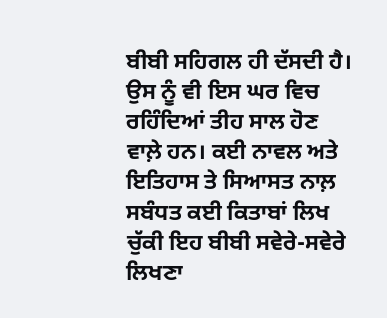ਬੀਬੀ ਸਹਿਗਲ ਹੀ ਦੱਸਦੀ ਹੈ। ਉਸ ਨੂੰ ਵੀ ਇਸ ਘਰ ਵਿਚ ਰਹਿੰਦਿਆਂ ਤੀਹ ਸਾਲ ਹੋਣ ਵਾਲ਼ੇ ਹਨ। ਕਈ ਨਾਵਲ ਅਤੇ ਇਤਿਹਾਸ ਤੇ ਸਿਆਸਤ ਨਾਲ਼ ਸਬੰਧਤ ਕਈ ਕਿਤਾਬਾਂ ਲਿਖ ਚੁੱਕੀ ਇਹ ਬੀਬੀ ਸਵੇਰੇ-ਸਵੇਰੇ ਲਿਖਣਾ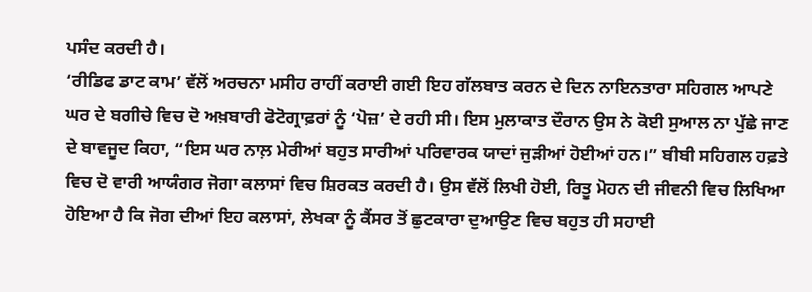ਪਸੰਦ ਕਰਦੀ ਹੈ।
‘ਰੀਡਿਫ ਡਾਟ ਕਾਮ’ ਵੱਲੋਂ ਅਰਚਨਾ ਮਸੀਹ ਰਾਹੀਂ ਕਰਾਈ ਗਈ ਇਹ ਗੱਲਬਾਤ ਕਰਨ ਦੇ ਦਿਨ ਨਾਇਨਤਾਰਾ ਸਹਿਗਲ ਆਪਣੇ ਘਰ ਦੇ ਬਗੀਚੇ ਵਿਚ ਦੋ ਅਖ਼ਬਾਰੀ ਫੋਟੋਗ੍ਰਾਫ਼ਰਾਂ ਨੂੰ ‘ਪੋਜ਼’ ਦੇ ਰਹੀ ਸੀ। ਇਸ ਮੁਲਾਕਾਤ ਦੌਰਾਨ ਉਸ ਨੇ ਕੋਈ ਸੁਆਲ ਨਾ ਪੁੱਛੇ ਜਾਣ ਦੇ ਬਾਵਜੂਦ ਕਿਹਾ, “ਇਸ ਘਰ ਨਾਲ਼ ਮੇਰੀਆਂ ਬਹੁਤ ਸਾਰੀਆਂ ਪਰਿਵਾਰਕ ਯਾਦਾਂ ਜੁੜੀਆਂ ਹੋਈਆਂ ਹਨ।” ਬੀਬੀ ਸਹਿਗਲ ਹਫ਼ਤੇ ਵਿਚ ਦੋ ਵਾਰੀ ਆਯੰਗਰ ਜੋਗਾ ਕਲਾਸਾਂ ਵਿਚ ਸ਼ਿਰਕਤ ਕਰਦੀ ਹੈ। ਉਸ ਵੱਲੋਂ ਲਿਖੀ ਹੋਈ, ਰਿਤੂ ਮੋਹਨ ਦੀ ਜੀਵਨੀ ਵਿਚ ਲਿਖਿਆ ਹੋਇਆ ਹੈ ਕਿ ਜੋਗ ਦੀਆਂ ਇਹ ਕਲਾਸਾਂ, ਲੇਖਕਾ ਨੂੰ ਕੈਂਸਰ ਤੋਂ ਛੁਟਕਾਰਾ ਦੁਆਉਣ ਵਿਚ ਬਹੁਤ ਹੀ ਸਹਾਈ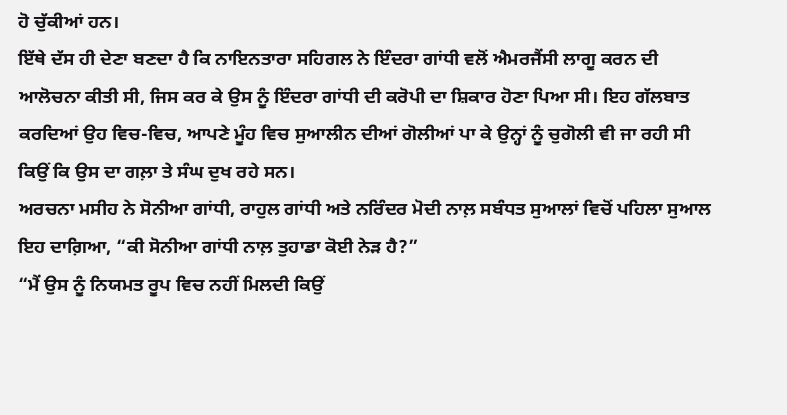ਹੋ ਚੁੱਕੀਆਂ ਹਨ।
ਇੱਥੇ ਦੱਸ ਹੀ ਦੇਣਾ ਬਣਦਾ ਹੈ ਕਿ ਨਾਇਨਤਾਰਾ ਸਹਿਗਲ ਨੇ ਇੰਦਰਾ ਗਾਂਧੀ ਵਲੋਂ ਐਮਰਜੈਂਸੀ ਲਾਗੂ ਕਰਨ ਦੀ ਆਲੋਚਨਾ ਕੀਤੀ ਸੀ, ਜਿਸ ਕਰ ਕੇ ਉਸ ਨੂੰ ਇੰਦਰਾ ਗਾਂਧੀ ਦੀ ਕਰੋਪੀ ਦਾ ਸ਼ਿਕਾਰ ਹੋਣਾ ਪਿਆ ਸੀ। ਇਹ ਗੱਲਬਾਤ ਕਰਦਿਆਂ ਉਹ ਵਿਚ-ਵਿਚ, ਆਪਣੇ ਮੂੰਹ ਵਿਚ ਸੁਆਲੀਨ ਦੀਆਂ ਗੋਲੀਆਂ ਪਾ ਕੇ ਉਨ੍ਹਾਂ ਨੂੰ ਚੁਗੋਲੀ ਵੀ ਜਾ ਰਹੀ ਸੀ ਕਿਉਂ ਕਿ ਉਸ ਦਾ ਗਲ਼ਾ ਤੇ ਸੰਘ ਦੁਖ ਰਹੇ ਸਨ।
ਅਰਚਨਾ ਮਸੀਹ ਨੇ ਸੋਨੀਆ ਗਾਂਧੀ, ਰਾਹੁਲ ਗਾਂਧੀ ਅਤੇ ਨਰਿੰਦਰ ਮੋਦੀ ਨਾਲ਼ ਸਬੰਧਤ ਸੁਆਲਾਂ ਵਿਚੋਂ ਪਹਿਲਾ ਸੁਆਲ ਇਹ ਦਾਗ਼ਿਆ, “ਕੀ ਸੋਨੀਆ ਗਾਂਧੀ ਨਾਲ਼ ਤੁਹਾਡਾ ਕੋਈ ਨੇੜ ਹੈ?”
“ਮੈਂ ਉਸ ਨੂੰ ਨਿਯਮਤ ਰੂਪ ਵਿਚ ਨਹੀਂ ਮਿਲਦੀ ਕਿਉਂ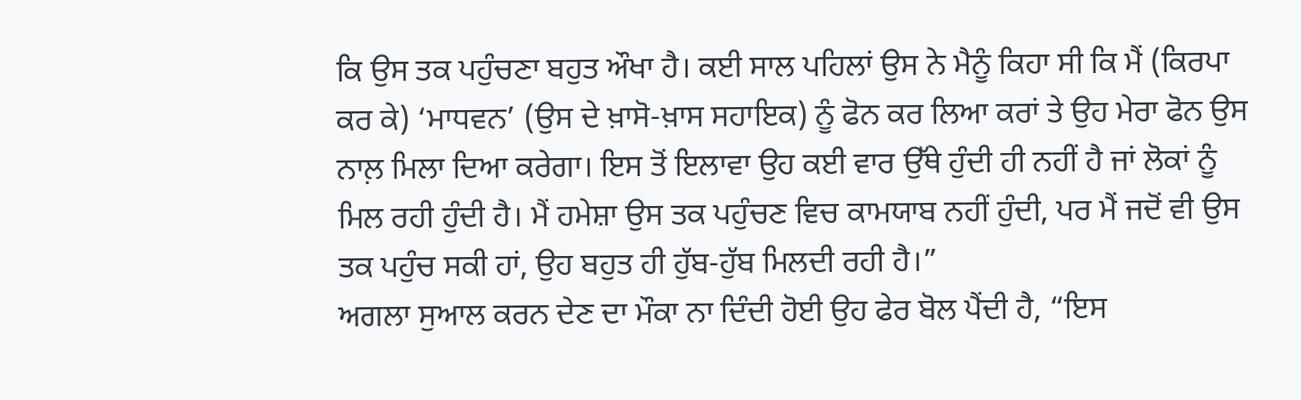ਕਿ ਉਸ ਤਕ ਪਹੁੰਚਣਾ ਬਹੁਤ ਔਖਾ ਹੈ। ਕਈ ਸਾਲ ਪਹਿਲਾਂ ਉਸ ਨੇ ਮੈਨੂੰ ਕਿਹਾ ਸੀ ਕਿ ਮੈਂ (ਕਿਰਪਾ ਕਰ ਕੇ) ‘ਮਾਧਵਨ’ (ਉਸ ਦੇ ਖ਼ਾਸੋ-ਖ਼ਾਸ ਸਹਾਇਕ) ਨੂੰ ਫੋਨ ਕਰ ਲਿਆ ਕਰਾਂ ਤੇ ਉਹ ਮੇਰਾ ਫੋਨ ਉਸ ਨਾਲ਼ ਮਿਲਾ ਦਿਆ ਕਰੇਗਾ। ਇਸ ਤੋਂ ਇਲਾਵਾ ਉਹ ਕਈ ਵਾਰ ਉੱਥੇ ਹੁੰਦੀ ਹੀ ਨਹੀਂ ਹੈ ਜਾਂ ਲੋਕਾਂ ਨੂੰ ਮਿਲ ਰਹੀ ਹੁੰਦੀ ਹੈ। ਮੈਂ ਹਮੇਸ਼ਾ ਉਸ ਤਕ ਪਹੁੰਚਣ ਵਿਚ ਕਾਮਯਾਬ ਨਹੀਂ ਹੁੰਦੀ, ਪਰ ਮੈਂ ਜਦੋਂ ਵੀ ਉਸ ਤਕ ਪਹੁੰਚ ਸਕੀ ਹਾਂ, ਉਹ ਬਹੁਤ ਹੀ ਹੁੱਬ-ਹੁੱਬ ਮਿਲਦੀ ਰਹੀ ਹੈ।”
ਅਗਲਾ ਸੁਆਲ ਕਰਨ ਦੇਣ ਦਾ ਮੌਕਾ ਨਾ ਦਿੰਦੀ ਹੋਈ ਉਹ ਫੇਰ ਬੋਲ ਪੈਂਦੀ ਹੈ, “ਇਸ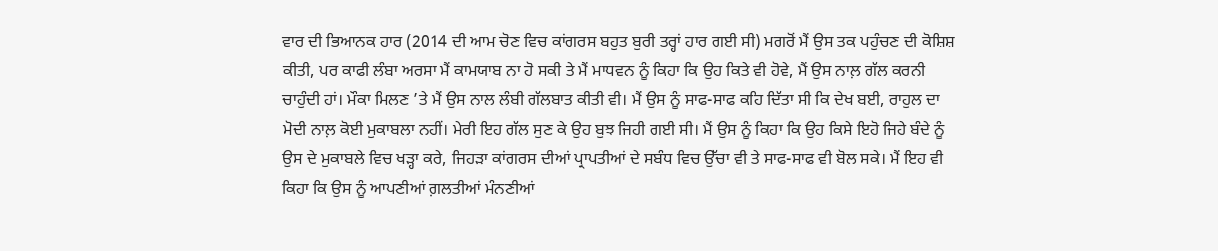ਵਾਰ ਦੀ ਭਿਆਨਕ ਹਾਰ (2014 ਦੀ ਆਮ ਚੋਣ ਵਿਚ ਕਾਂਗਰਸ ਬਹੁਤ ਬੁਰੀ ਤਰ੍ਹਾਂ ਹਾਰ ਗਈ ਸੀ) ਮਗਰੋਂ ਮੈਂ ਉਸ ਤਕ ਪਹੁੰਚਣ ਦੀ ਕੋਸ਼ਿਸ਼ ਕੀਤੀ, ਪਰ ਕਾਫੀ ਲੰਬਾ ਅਰਸਾ ਮੈਂ ਕਾਮਯਾਬ ਨਾ ਹੋ ਸਕੀ ਤੇ ਮੈਂ ਮਾਧਵਨ ਨੂੰ ਕਿਹਾ ਕਿ ਉਹ ਕਿਤੇ ਵੀ ਹੋਵੇ, ਮੈਂ ਉਸ ਨਾਲ਼ ਗੱਲ ਕਰਨੀ ਚਾਹੁੰਦੀ ਹਾਂ। ਮੌਕਾ ਮਿਲਣ ’ਤੇ ਮੈਂ ਉਸ ਨਾਲ ਲੰਬੀ ਗੱਲਬਾਤ ਕੀਤੀ ਵੀ। ਮੈਂ ਉਸ ਨੂੰ ਸਾਫ-ਸਾਫ ਕਹਿ ਦਿੱਤਾ ਸੀ ਕਿ ਦੇਖ ਬਈ, ਰਾਹੁਲ ਦਾ ਮੋਦੀ ਨਾਲ਼ ਕੋਈ ਮੁਕਾਬਲਾ ਨਹੀਂ। ਮੇਰੀ ਇਹ ਗੱਲ ਸੁਣ ਕੇ ਉਹ ਬੁਝ ਜਿਹੀ ਗਈ ਸੀ। ਮੈਂ ਉਸ ਨੂੰ ਕਿਹਾ ਕਿ ਉਹ ਕਿਸੇ ਇਹੋ ਜਿਹੇ ਬੰਦੇ ਨੂੰ ਉਸ ਦੇ ਮੁਕਾਬਲੇ ਵਿਚ ਖੜ੍ਹਾ ਕਰੇ, ਜਿਹੜਾ ਕਾਂਗਰਸ ਦੀਆਂ ਪ੍ਰਾਪਤੀਆਂ ਦੇ ਸਬੰਧ ਵਿਚ ਉੱਚਾ ਵੀ ਤੇ ਸਾਫ-ਸਾਫ ਵੀ ਬੋਲ ਸਕੇ। ਮੈਂ ਇਹ ਵੀ ਕਿਹਾ ਕਿ ਉਸ ਨੂੰ ਆਪਣੀਆਂ ਗ਼ਲਤੀਆਂ ਮੰਨਣੀਆਂ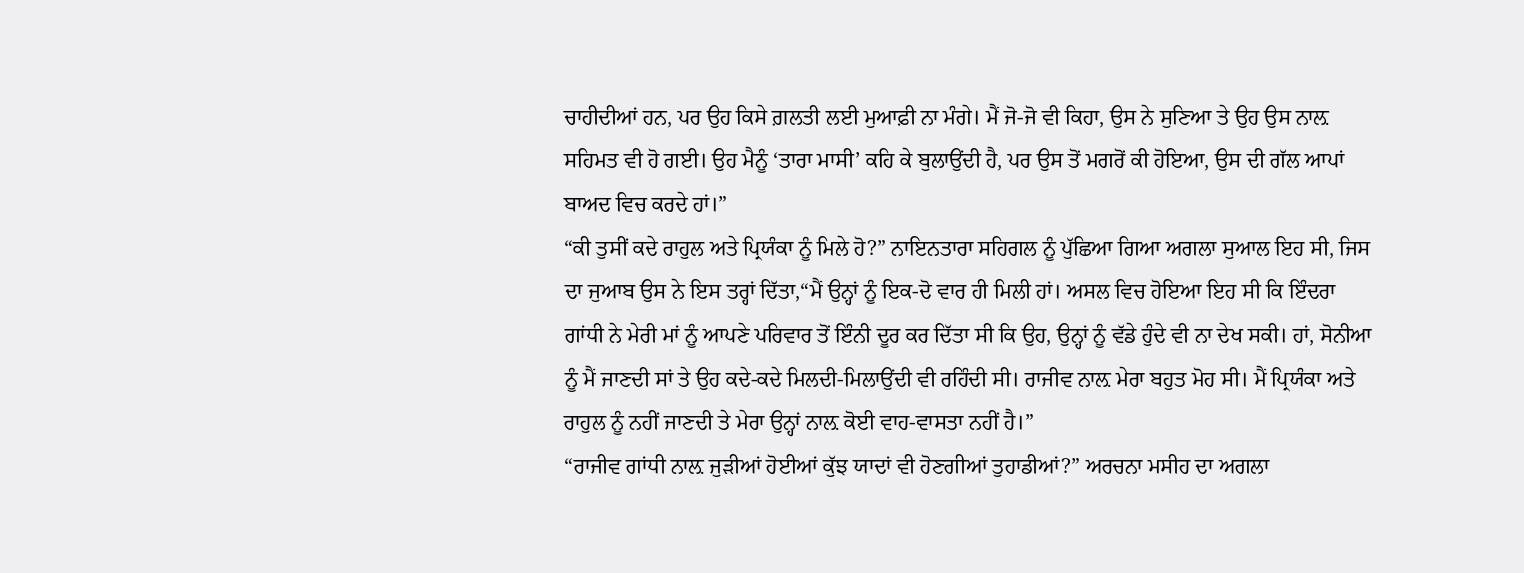ਚਾਹੀਦੀਆਂ ਹਨ, ਪਰ ਉਹ ਕਿਸੇ ਗ਼ਲਤੀ ਲਈ ਮੁਆਫ਼ੀ ਨਾ ਮੰਗੇ। ਮੈਂ ਜੋ-ਜੋ ਵੀ ਕਿਹਾ, ਉਸ ਨੇ ਸੁਣਿਆ ਤੇ ਉਹ ਉਸ ਨਾਲ਼ ਸਹਿਮਤ ਵੀ ਹੋ ਗਈ। ਉਹ ਮੈਨੂੰ ‘ਤਾਰਾ ਮਾਸੀ’ ਕਹਿ ਕੇ ਬੁਲਾਉਂਦੀ ਹੈ, ਪਰ ਉਸ ਤੋਂ ਮਗਰੋਂ ਕੀ ਹੋਇਆ, ਉਸ ਦੀ ਗੱਲ ਆਪਾਂ ਬਾਅਦ ਵਿਚ ਕਰਦੇ ਹਾਂ।”
“ਕੀ ਤੁਸੀਂ ਕਦੇ ਰਾਹੁਲ ਅਤੇ ਪ੍ਰਿਯੰਕਾ ਨੂੰ ਮਿਲੇ ਹੋ?” ਨਾਇਨਤਾਰਾ ਸਹਿਗਲ ਨੂੰ ਪੁੱਛਿਆ ਗਿਆ ਅਗਲਾ ਸੁਆਲ ਇਹ ਸੀ, ਜਿਸ ਦਾ ਜੁਆਬ ਉਸ ਨੇ ਇਸ ਤਰ੍ਹਾਂ ਦਿੱਤਾ,“ਮੈਂ ਉਨ੍ਹਾਂ ਨੂੰ ਇਕ-ਦੋ ਵਾਰ ਹੀ ਮਿਲੀ ਹਾਂ। ਅਸਲ ਵਿਚ ਹੋਇਆ ਇਹ ਸੀ ਕਿ ਇੰਦਰਾ ਗਾਂਧੀ ਨੇ ਮੇਰੀ ਮਾਂ ਨੂੰ ਆਪਣੇ ਪਰਿਵਾਰ ਤੋਂ ਇੰਨੀ ਦੂਰ ਕਰ ਦਿੱਤਾ ਸੀ ਕਿ ਉਹ, ਉਨ੍ਹਾਂ ਨੂੰ ਵੱਡੇ ਹੁੰਦੇ ਵੀ ਨਾ ਦੇਖ ਸਕੀ। ਹਾਂ, ਸੋਨੀਆ ਨੂੰ ਮੈਂ ਜਾਣਦੀ ਸਾਂ ਤੇ ਉਹ ਕਦੇ-ਕਦੇ ਮਿਲਦੀ-ਮਿਲਾਉਂਦੀ ਵੀ ਰਹਿੰਦੀ ਸੀ। ਰਾਜੀਵ ਨਾਲ਼ ਮੇਰਾ ਬਹੁਤ ਮੋਹ ਸੀ। ਮੈਂ ਪ੍ਰਿਯੰਕਾ ਅਤੇ ਰਾਹੁਲ ਨੂੰ ਨਹੀਂ ਜਾਣਦੀ ਤੇ ਮੇਰਾ ਉਨ੍ਹਾਂ ਨਾਲ਼ ਕੋਈ ਵਾਹ-ਵਾਸਤਾ ਨਹੀਂ ਹੈ।”
“ਰਾਜੀਵ ਗਾਂਧੀ ਨਾਲ਼ ਜੁੜੀਆਂ ਹੋਈਆਂ ਕੁੱਝ ਯਾਦਾਂ ਵੀ ਹੋਣਗੀਆਂ ਤੁਹਾਡੀਆਂ?” ਅਰਚਨਾ ਮਸੀਹ ਦਾ ਅਗਲਾ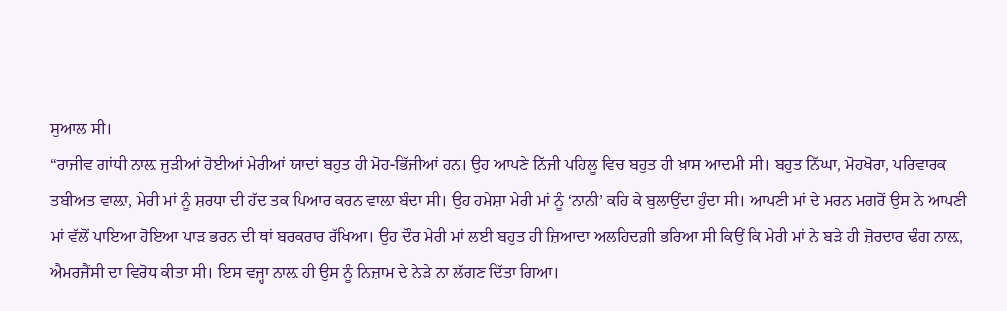ਸੁਆਲ ਸੀ।
“ਰਾਜੀਵ ਗਾਂਧੀ ਨਾਲ਼ ਜੁੜੀਆਂ ਹੋਈਆਂ ਮੇਰੀਆਂ ਯਾਦਾਂ ਬਹੁਤ ਹੀ ਮੋਹ-ਭਿੱਜੀਆਂ ਹਨ। ਉਹ ਆਪਣੇ ਨਿੱਜੀ ਪਹਿਲੂ ਵਿਚ ਬਹੁਤ ਹੀ ਖ਼ਾਸ ਆਦਮੀ ਸੀ। ਬਹੁਤ ਨਿੱਘਾ, ਮੋਹਖੋਰਾ, ਪਰਿਵਾਰਕ ਤਬੀਅਤ ਵਾਲ਼ਾ, ਮੇਰੀ ਮਾਂ ਨੂੰ ਸ਼ਰਧਾ ਦੀ ਹੱਦ ਤਕ ਪਿਆਰ ਕਰਨ ਵਾਲ਼ਾ ਬੰਦਾ ਸੀ। ਉਹ ਹਮੇਸ਼ਾ ਮੇਰੀ ਮਾਂ ਨੂੰ ‘ਨਾਨੀ’ ਕਹਿ ਕੇ ਬੁਲਾਉਂਦਾ ਹੁੰਦਾ ਸੀ। ਆਪਣੀ ਮਾਂ ਦੇ ਮਰਨ ਮਗਰੋਂ ਉਸ ਨੇ ਆਪਣੀ ਮਾਂ ਵੱਲੋਂ ਪਾਇਆ ਹੋਇਆ ਪਾੜ ਭਰਨ ਦੀ ਥਾਂ ਬਰਕਰਾਰ ਰੱਖਿਆ। ਉਹ ਦੌਰ ਮੇਰੀ ਮਾਂ ਲਈ ਬਹੁਤ ਹੀ ਜ਼ਿਆਦਾ ਅਲਹਿਦਗ਼ੀ ਭਰਿਆ ਸੀ ਕਿਉਂ ਕਿ ਮੇਰੀ ਮਾਂ ਨੇ ਬੜੇ ਹੀ ਜ਼ੋਰਦਾਰ ਢੰਗ ਨਾਲ਼, ਐਮਰਜੈਂਸੀ ਦਾ ਵਿਰੋਧ ਕੀਤਾ ਸੀ। ਇਸ ਵਜ੍ਹਾ ਨਾਲ਼ ਹੀ ਉਸ ਨੂੰ ਨਿਜ਼ਾਮ ਦੇ ਨੇੜੇ ਨਾ ਲੱਗਣ ਦਿੱਤਾ ਗਿਆ।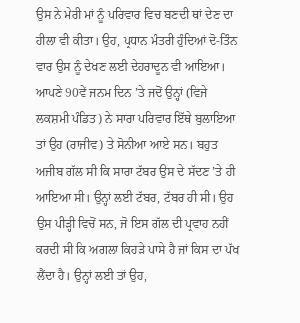ਉਸ ਨੇ ਮੇਰੀ ਮਾਂ ਨੂੰ ਪਰਿਵਾਰ ਵਿਚ ਬਣਦੀ ਥਾਂ ਦੇਣ ਦਾ ਹੀਲਾ ਵੀ ਕੀਤਾ। ਉਹ, ਪ੍ਰਧਾਨ ਮੰਤਰੀ ਹੁੰਦਿਆਂ ਦੋ-ਤਿੰਨ ਵਾਰ ਉਸ ਨੂੰ ਦੇਖਣ ਲਈ ਦੇਹਰਾਦੂਨ ਵੀ ਆਇਆ। ਆਪਣੇ 90ਵੇਂ ਜਨਮ ਦਿਨ ’ਤੇ ਜਦੋਂ ਉਨ੍ਹਾਂ (ਵਿਜੇ ਲਕਸ਼ਮੀ ਪੰਡਿਤ) ਨੇ ਸਾਰਾ ਪਰਿਵਾਰ ਇੱਥੇ ਬੁਲਾਇਆ ਤਾਂ ਉਹ (ਰਾਜੀਵ) ਤੇ ਸੋਨੀਆ ਆਏ ਸਨ। ਬਹੁਤ ਅਜੀਬ ਗੱਲ ਸੀ ਕਿ ਸਾਰਾ ਟੱਬਰ ਉਸ ਦੇ ਸੱਦਣ ’ਤੇ ਹੀ ਆਇਆ ਸੀ। ਉਨ੍ਹਾਂ ਲਈ ਟੱਬਰ, ਟੱਬਰ ਹੀ ਸੀ। ਉਹ ਉਸ ਪੀੜ੍ਹੀ ਵਿਚੋਂ ਸਨ, ਜੋ ਇਸ ਗੱਲ ਦੀ ਪ੍ਰਵਾਹ ਨਹੀਂ ਕਰਦੀ ਸੀ ਕਿ ਅਗਲਾ ਕਿਹੜੇ ਪਾਸੇ ਹੈ ਜਾਂ ਕਿਸ ਦਾ ਪੱਖ ਲੈਂਦਾ ਹੈ। ਉਨ੍ਹਾਂ ਲਈ ਤਾਂ ਉਹ,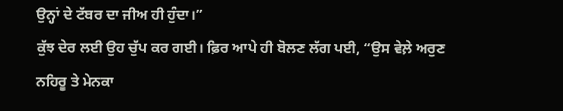ਉਨ੍ਹਾਂ ਦੇ ਟੱਬਰ ਦਾ ਜੀਅ ਹੀ ਹੁੰਦਾ।”
ਕੁੱਝ ਦੇਰ ਲਈ ਉਹ ਚੁੱਪ ਕਰ ਗਈ। ਫ਼ਿਰ ਆਪੇ ਹੀ ਬੋਲਣ ਲੱਗ ਪਈ, “ਉਸ ਵੇਲ਼ੇ ਅਰੁਣ ਨਹਿਰੂ ਤੇ ਮੇਨਕਾ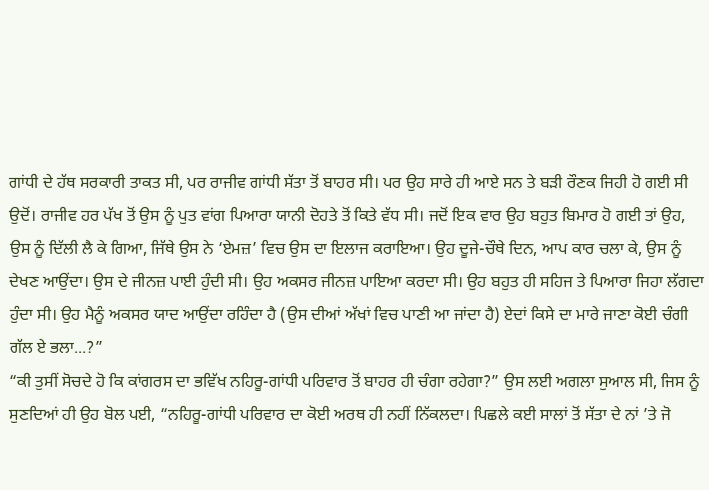ਗਾਂਧੀ ਦੇ ਹੱਥ ਸਰਕਾਰੀ ਤਾਕਤ ਸੀ, ਪਰ ਰਾਜੀਵ ਗਾਂਧੀ ਸੱਤਾ ਤੋਂ ਬਾਹਰ ਸੀ। ਪਰ ਉਹ ਸਾਰੇ ਹੀ ਆਏ ਸਨ ਤੇ ਬੜੀ ਰੌਣਕ ਜਿਹੀ ਹੋ ਗਈ ਸੀ ਉਦੋਂ। ਰਾਜੀਵ ਹਰ ਪੱਖ ਤੋਂ ਉਸ ਨੂੰ ਪੁਤ ਵਾਂਗ ਪਿਆਰਾ ਯਾਨੀ ਦੋਹਤੇ ਤੋਂ ਕਿਤੇ ਵੱਧ ਸੀ। ਜਦੋਂ ਇਕ ਵਾਰ ਉਹ ਬਹੁਤ ਬਿਮਾਰ ਹੋ ਗਈ ਤਾਂ ਉਹ, ਉਸ ਨੂੰ ਦਿੱਲੀ ਲੈ ਕੇ ਗਿਆ, ਜਿੱਥੇ ਉਸ ਨੇ ‘ਏਮਜ਼’ ਵਿਚ ਉਸ ਦਾ ਇਲਾਜ ਕਰਾਇਆ। ਉਹ ਦੂਜੇ-ਚੌਥੇ ਦਿਨ, ਆਪ ਕਾਰ ਚਲਾ ਕੇ, ਉਸ ਨੂੰ ਦੇਖਣ ਆਉਂਦਾ। ਉਸ ਦੇ ਜੀਨਜ਼ ਪਾਈ ਹੁੰਦੀ ਸੀ। ਉਹ ਅਕਸਰ ਜੀਨਜ਼ ਪਾਇਆ ਕਰਦਾ ਸੀ। ਉਹ ਬਹੁਤ ਹੀ ਸਹਿਜ ਤੇ ਪਿਆਰਾ ਜਿਹਾ ਲੱਗਦਾ ਹੁੰਦਾ ਸੀ। ਉਹ ਮੈਨੂੰ ਅਕਸਰ ਯਾਦ ਆਉਂਦਾ ਰਹਿੰਦਾ ਹੈ (ਉਸ ਦੀਆਂ ਅੱਖਾਂ ਵਿਚ ਪਾਣੀ ਆ ਜਾਂਦਾ ਹੈ) ਏਦਾਂ ਕਿਸੇ ਦਾ ਮਾਰੇ ਜਾਣਾ ਕੋਈ ਚੰਗੀ ਗੱਲ ਏ ਭਲਾ...?”
“ਕੀ ਤੁਸੀਂ ਸੋਚਦੇ ਹੋ ਕਿ ਕਾਂਗਰਸ ਦਾ ਭਵਿੱਖ ਨਹਿਰੂ-ਗਾਂਧੀ ਪਰਿਵਾਰ ਤੋਂ ਬਾਹਰ ਹੀ ਚੰਗਾ ਰਹੇਗਾ?” ਉਸ ਲਈ ਅਗਲਾ ਸੁਆਲ ਸੀ, ਜਿਸ ਨੂੰ ਸੁਣਦਿਆਂ ਹੀ ਉਹ ਬੋਲ ਪਈ, “ਨਹਿਰੂ-ਗਾਂਧੀ ਪਰਿਵਾਰ ਦਾ ਕੋਈ ਅਰਥ ਹੀ ਨਹੀਂ ਨਿੱਕਲਦਾ। ਪਿਛਲੇ ਕਈ ਸਾਲਾਂ ਤੋਂ ਸੱਤਾ ਦੇ ਨਾਂ ’ਤੇ ਜੋ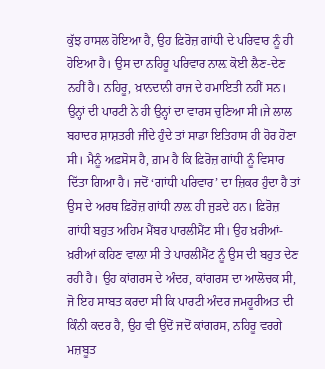ਕੁੱਝ ਹਾਸਲ ਹੋਇਆ ਹੈ, ਉਹ ਫ਼ਿਰੋਜ਼ ਗਾਂਧੀ ਦੇ ਪਰਿਵਾਰ ਨੂੰ ਹੀ ਹੋਇਆ ਹੈ। ਉਸ ਦਾ ਨਹਿਰੂ ਪਰਿਵਾਰ ਨਾਲ਼ ਕੋਈ ਲੈਣ-ਦੇਣ ਨਹੀਂ ਹੈ। ਨਹਿਰੂ, ਖ਼ਾਨਦਾਨੀ ਰਾਜ ਦੇ ਹਮਾਇਤੀ ਨਹੀਂ ਸਨ। ਉਨ੍ਹਾਂ ਦੀ ਪਾਰਟੀ ਨੇ ਹੀ ਉਨ੍ਹਾਂ ਦਾ ਵਾਰਸ ਚੁਣਿਆ ਸੀ।ਜੇ ਲਾਲ ਬਹਾਦਰ ਸ਼ਾਸ਼ਤਰੀ ਜੀਂਦੇ ਹੁੰਦੇ ਤਾਂ ਸਾਡਾ ਇਤਿਹਾਸ ਹੀ ਹੋਰ ਹੋਣਾ ਸੀ। ਮੈਨੂੰ ਅਫ਼ਸੋਸ ਹੈ, ਗ਼ਮ ਹੈ ਕਿ ਫ਼ਿਰੋਜ਼ ਗਾਂਧੀ ਨੂੰ ਵਿਸਾਰ ਦਿੱਤਾ ਗਿਆ ਹੈ। ਜਦੋਂ ‘ਗਾਂਧੀ ਪਰਿਵਾਰ’ ਦਾ ਜ਼ਿਕਰ ਹੁੰਦਾ ਹੈ ਤਾਂ ਉਸ ਦੇ ਅਰਥ ਫ਼ਿਰੋਜ਼ ਗਾਂਧੀ ਨਾਲ਼ ਹੀ ਜੁੜਦੇ ਹਨ। ਫ਼ਿਰੋਜ਼ ਗਾਂਧੀ ਬਹੁਤ ਅਹਿਮ ਮੈਂਬਰ ਪਾਰਲੀਮੈਂਟ ਸੀ। ਉਹ ਖ਼ਰੀਆਂ-ਖ਼ਰੀਆਂ ਕਹਿਣ ਵਾਲ਼ਾ ਸੀ ਤੇ ਪਾਰਲੀਮੈਂਟ ਨੂੰ ਉਸ ਦੀ ਬਹੁਤ ਦੇਣ ਰਹੀ ਹੈ। ਉਹ ਕਾਂਗਰਸ ਦੇ ਅੰਦਰ, ਕਾਂਗਰਸ ਦਾ ਆਲੋਚਕ ਸੀ, ਜੋ ਇਹ ਸਾਬਤ ਕਰਦਾ ਸੀ ਕਿ ਪਾਰਟੀ ਅੰਦਰ ਜਮਹੂਰੀਅਤ ਦੀ ਕਿੰਨੀ ਕਦਰ ਹੈ, ਉਹ ਵੀ ਉਦੋਂ ਜਦੋਂ ਕਾਂਗਰਸ, ਨਹਿਰੂ ਵਰਗੇ ਮਜ਼ਬੂਤ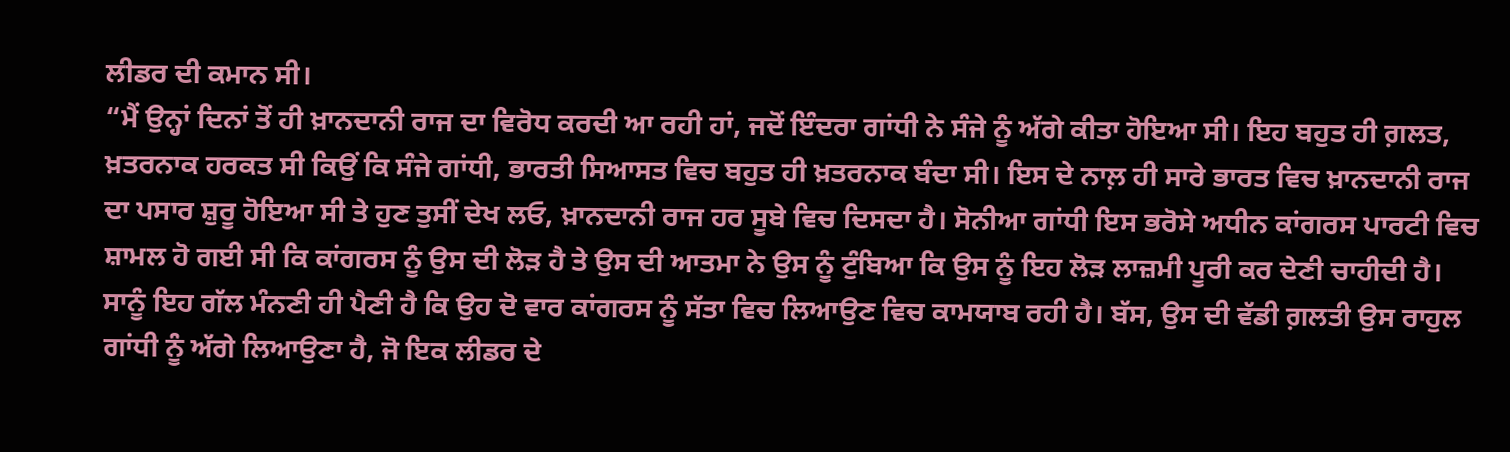ਲੀਡਰ ਦੀ ਕਮਾਨ ਸੀ।
“ਮੈਂ ਉਨ੍ਹਾਂ ਦਿਨਾਂ ਤੋਂ ਹੀ ਖ਼ਾਨਦਾਨੀ ਰਾਜ ਦਾ ਵਿਰੋਧ ਕਰਦੀ ਆ ਰਹੀ ਹਾਂ, ਜਦੋਂ ਇੰਦਰਾ ਗਾਂਧੀ ਨੇ ਸੰਜੇ ਨੂੰ ਅੱਗੇ ਕੀਤਾ ਹੋਇਆ ਸੀ। ਇਹ ਬਹੁਤ ਹੀ ਗ਼ਲਤ, ਖ਼ਤਰਨਾਕ ਹਰਕਤ ਸੀ ਕਿਉਂ ਕਿ ਸੰਜੇ ਗਾਂਧੀ, ਭਾਰਤੀ ਸਿਆਸਤ ਵਿਚ ਬਹੁਤ ਹੀ ਖ਼ਤਰਨਾਕ ਬੰਦਾ ਸੀ। ਇਸ ਦੇ ਨਾਲ਼ ਹੀ ਸਾਰੇ ਭਾਰਤ ਵਿਚ ਖ਼ਾਨਦਾਨੀ ਰਾਜ ਦਾ ਪਸਾਰ ਸ਼ੁਰੂ ਹੋਇਆ ਸੀ ਤੇ ਹੁਣ ਤੁਸੀਂ ਦੇਖ ਲਓ, ਖ਼ਾਨਦਾਨੀ ਰਾਜ ਹਰ ਸੂਬੇ ਵਿਚ ਦਿਸਦਾ ਹੈ। ਸੋਨੀਆ ਗਾਂਧੀ ਇਸ ਭਰੋਸੇ ਅਧੀਨ ਕਾਂਗਰਸ ਪਾਰਟੀ ਵਿਚ ਸ਼ਾਮਲ ਹੋ ਗਈ ਸੀ ਕਿ ਕਾਂਗਰਸ ਨੂੰ ਉਸ ਦੀ ਲੋੜ ਹੈ ਤੇ ਉਸ ਦੀ ਆਤਮਾ ਨੇ ਉਸ ਨੂੰ ਟੁੰਬਿਆ ਕਿ ਉਸ ਨੂੰ ਇਹ ਲੋੜ ਲਾਜ਼ਮੀ ਪੂਰੀ ਕਰ ਦੇਣੀ ਚਾਹੀਦੀ ਹੈ। ਸਾਨੂੰ ਇਹ ਗੱਲ ਮੰਨਣੀ ਹੀ ਪੈਣੀ ਹੈ ਕਿ ਉਹ ਦੋ ਵਾਰ ਕਾਂਗਰਸ ਨੂੰ ਸੱਤਾ ਵਿਚ ਲਿਆਉਣ ਵਿਚ ਕਾਮਯਾਬ ਰਹੀ ਹੈ। ਬੱਸ, ਉਸ ਦੀ ਵੱਡੀ ਗ਼ਲਤੀ ਉਸ ਰਾਹੁਲ ਗਾਂਧੀ ਨੂੰ ਅੱਗੇ ਲਿਆਉਣਾ ਹੈ, ਜੋ ਇਕ ਲੀਡਰ ਦੇ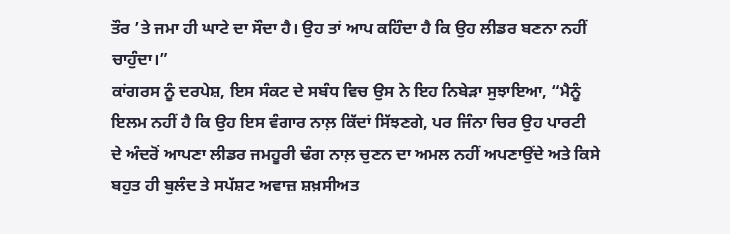ਤੌਰ ’ਤੇ ਜਮਾ ਹੀ ਘਾਟੇ ਦਾ ਸੌਦਾ ਹੈ। ਉਹ ਤਾਂ ਆਪ ਕਹਿੰਦਾ ਹੈ ਕਿ ਉਹ ਲੀਡਰ ਬਣਨਾ ਨਹੀਂ ਚਾਹੁੰਦਾ।”
ਕਾਂਗਰਸ ਨੂੰ ਦਰਪੇਸ਼, ਇਸ ਸੰਕਟ ਦੇ ਸਬੰਧ ਵਿਚ ਉਸ ਨੇ ਇਹ ਨਿਬੇੜਾ ਸੁਝਾਇਆ, “ਮੈਨੂੰ ਇਲਮ ਨਹੀਂ ਹੈ ਕਿ ਉਹ ਇਸ ਵੰਗਾਰ ਨਾਲ਼ ਕਿੱਦਾਂ ਸਿੱਝਣਗੇ, ਪਰ ਜਿੰਨਾ ਚਿਰ ਉਹ ਪਾਰਟੀ ਦੇ ਅੰਦਰੋਂ ਆਪਣਾ ਲੀਡਰ ਜਮਹੂਰੀ ਢੰਗ ਨਾਲ਼ ਚੁਣਨ ਦਾ ਅਮਲ ਨਹੀਂ ਅਪਣਾਉਂਦੇ ਅਤੇ ਕਿਸੇ ਬਹੁਤ ਹੀ ਬੁਲੰਦ ਤੇ ਸਪੱਸ਼ਟ ਅਵਾਜ਼ ਸ਼ਖ਼ਸੀਅਤ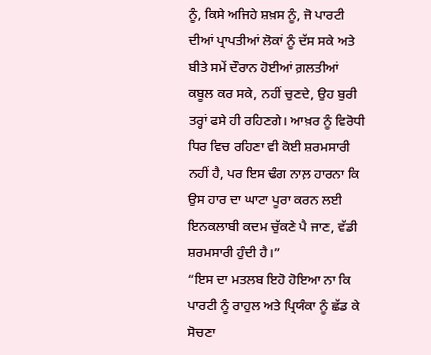ਨੂੰ, ਕਿਸੇ ਅਜਿਹੇ ਸ਼ਖ਼ਸ ਨੂੰ, ਜੋ ਪਾਰਟੀ ਦੀਆਂ ਪ੍ਰਾਪਤੀਆਂ ਲੋਕਾਂ ਨੂੰ ਦੱਸ ਸਕੇ ਅਤੇ ਬੀਤੇ ਸਮੇਂ ਦੌਰਾਨ ਹੋਈਆਂ ਗ਼ਲਤੀਆਂ ਕਬੂਲ ਕਰ ਸਕੇ, ਨਹੀਂ ਚੁਣਦੇ, ਉਹ ਬੁਰੀ ਤਰ੍ਹਾਂ ਫਸੇ ਹੀ ਰਹਿਣਗੇ। ਆਖ਼ਰ ਨੂੰ ਵਿਰੋਧੀ ਧਿਰ ਵਿਚ ਰਹਿਣਾ ਵੀ ਕੋਈ ਸ਼ਰਮਸਾਰੀ ਨਹੀਂ ਹੈ, ਪਰ ਇਸ ਢੰਗ ਨਾਲ਼ ਹਾਰਨਾ ਕਿ ਉਸ ਹਾਰ ਦਾ ਘਾਟਾ ਪੂਰਾ ਕਰਨ ਲਈ ਇਨਕਲਾਬੀ ਕਦਮ ਚੁੱਕਣੇ ਪੈ ਜਾਣ, ਵੱਡੀ ਸ਼ਰਮਸਾਰੀ ਹੁੰਦੀ ਹੈ।”
“ਇਸ ਦਾ ਮਤਲਬ ਇਹੋ ਹੋਇਆ ਨਾ ਕਿ ਪਾਰਟੀ ਨੂੰ ਰਾਹੁਲ ਅਤੇ ਪ੍ਰਿਯੰਕਾ ਨੂੰ ਛੱਡ ਕੇ ਸੋਚਣਾ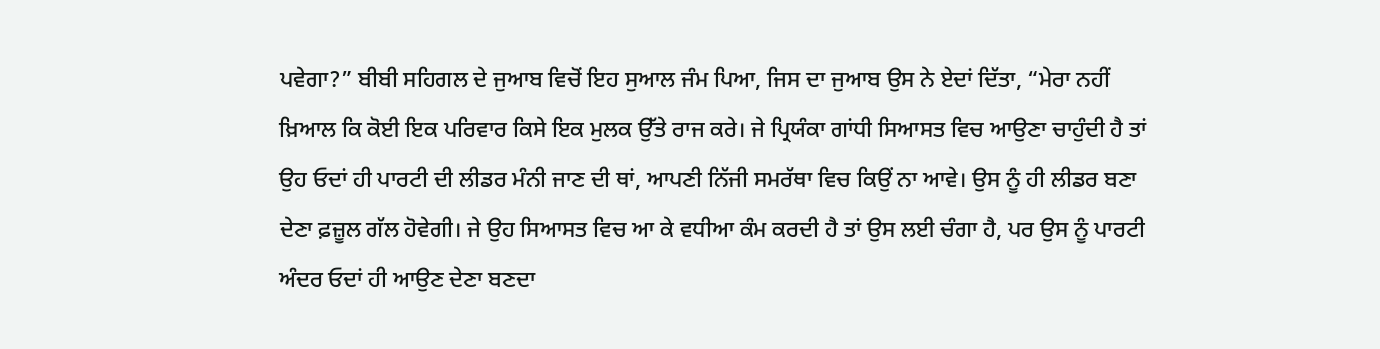ਪਵੇਗਾ?” ਬੀਬੀ ਸਹਿਗਲ ਦੇ ਜੁਆਬ ਵਿਚੋਂ ਇਹ ਸੁਆਲ ਜੰਮ ਪਿਆ, ਜਿਸ ਦਾ ਜੁਆਬ ਉਸ ਨੇ ਏਦਾਂ ਦਿੱਤਾ, “ਮੇਰਾ ਨਹੀਂ ਖ਼ਿਆਲ ਕਿ ਕੋਈ ਇਕ ਪਰਿਵਾਰ ਕਿਸੇ ਇਕ ਮੁਲਕ ਉੱਤੇ ਰਾਜ ਕਰੇ। ਜੇ ਪ੍ਰਿਯੰਕਾ ਗਾਂਧੀ ਸਿਆਸਤ ਵਿਚ ਆਉਣਾ ਚਾਹੁੰਦੀ ਹੈ ਤਾਂ ਉਹ ਓਦਾਂ ਹੀ ਪਾਰਟੀ ਦੀ ਲੀਡਰ ਮੰਨੀ ਜਾਣ ਦੀ ਥਾਂ, ਆਪਣੀ ਨਿੱਜੀ ਸਮਰੱਥਾ ਵਿਚ ਕਿਉਂ ਨਾ ਆਵੇ। ਉਸ ਨੂੰ ਹੀ ਲੀਡਰ ਬਣਾ ਦੇਣਾ ਫ਼ਜ਼ੂਲ ਗੱਲ ਹੋਵੇਗੀ। ਜੇ ਉਹ ਸਿਆਸਤ ਵਿਚ ਆ ਕੇ ਵਧੀਆ ਕੰਮ ਕਰਦੀ ਹੈ ਤਾਂ ਉਸ ਲਈ ਚੰਗਾ ਹੈ, ਪਰ ਉਸ ਨੂੰ ਪਾਰਟੀ ਅੰਦਰ ਓਦਾਂ ਹੀ ਆਉਣ ਦੇਣਾ ਬਣਦਾ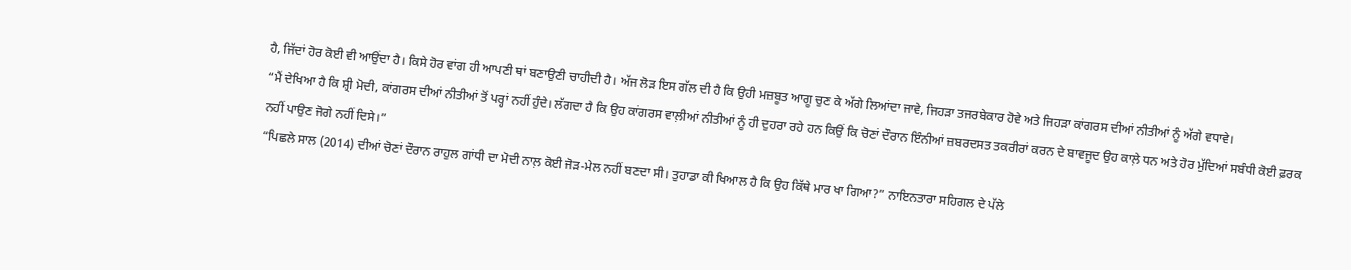ਹੈ, ਜਿੱਦਾਂ ਹੋਰ ਕੋਈ ਵੀ ਆਉਂਦਾ ਹੈ। ਕਿਸੇ ਹੋਰ ਵਾਂਗ ਹੀ ਆਪਣੀ ਥਾਂ ਬਣਾਉਣੀ ਚਾਹੀਦੀ ਹੈ। ਅੱਜ ਲੋੜ ਇਸ ਗੱਲ ਦੀ ਹੈ ਕਿ ਉਹੀ ਮਜ਼ਬੂਤ ਆਗੂ ਚੁਣ ਕੇ ਅੱਗੇ ਲਿਆਂਦਾ ਜਾਵੇ, ਜਿਹੜਾ ਤਜਰਬੇਕਾਰ ਹੋਵੇ ਅਤੇ ਜਿਹੜਾ ਕਾਂਗਰਸ ਦੀਆਂ ਨੀਤੀਆਂ ਨੂੰ ਅੱਗੇ ਵਧਾਵੇ।
“ਮੈਂ ਦੇਖਿਆ ਹੈ ਕਿ ਸ਼੍ਰੀ ਮੋਦੀ, ਕਾਂਗਰਸ ਦੀਆਂ ਨੀਤੀਆਂ ਤੋਂ ਪਰ੍ਹਾਂ ਨਹੀਂ ਹੁੰਦੇ। ਲੱਗਦਾ ਹੈ ਕਿ ਉਹ ਕਾਂਗਰਸ ਵਾਲ਼ੀਆਂ ਨੀਤੀਆਂ ਨੂੰ ਹੀ ਦੁਹਰਾ ਰਹੇ ਹਨ ਕਿਉਂ ਕਿ ਚੋਣਾਂ ਦੌਰਾਨ ਇੰਨੀਆਂ ਜ਼ਬਰਦਸਤ ਤਕਰੀਰਾਂ ਕਰਨ ਦੇ ਬਾਵਜੂਦ ਉਹ ਕਾਲ਼ੇ ਧਨ ਅਤੇ ਹੋਰ ਮੁੱਦਿਆਂ ਸਬੰਧੀ ਕੋਈ ਫ਼ਰਕ ਨਹੀਂ ਪਾਉਣ ਜੋਗੇ ਨਹੀਂ ਦਿਸੇ।”
“ਪਿਛਲੇ ਸਾਲ (2014) ਦੀਆਂ ਚੋਣਾਂ ਦੌਰਾਨ ਰਾਹੁਲ ਗਾਂਧੀ ਦਾ ਮੋਦੀ ਨਾਲ਼ ਕੋਈ ਜੋੜ-ਮੇਲ ਨਹੀਂ ਬਣਦਾ ਸੀ। ਤੁਹਾਡਾ ਕੀ ਖਿਆਲ ਹੈ ਕਿ ਉਹ ਕਿੱਥੇ ਮਾਰ ਖਾ ਗਿਆ?” ਨਾਇਨਤਾਰਾ ਸਹਿਗਲ ਦੇ ਪੱਲੇ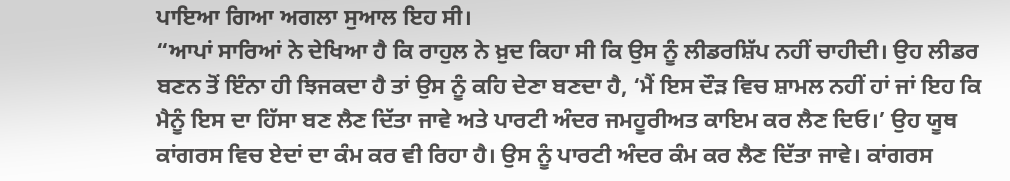ਪਾਇਆ ਗਿਆ ਅਗਲਾ ਸੁਆਲ ਇਹ ਸੀ।
“ਆਪਾਂ ਸਾਰਿਆਂ ਨੇ ਦੇਖਿਆ ਹੈ ਕਿ ਰਾਹੁਲ ਨੇ ਖ਼ੁਦ ਕਿਹਾ ਸੀ ਕਿ ਉਸ ਨੂੰ ਲੀਡਰਸ਼ਿੱਪ ਨਹੀਂ ਚਾਹੀਦੀ। ਉਹ ਲੀਡਰ ਬਣਨ ਤੋਂ ਇੰਨਾ ਹੀ ਝਿਜਕਦਾ ਹੈ ਤਾਂ ਉਸ ਨੂੰ ਕਹਿ ਦੇਣਾ ਬਣਦਾ ਹੈ, ‘ਮੈਂ ਇਸ ਦੌੜ ਵਿਚ ਸ਼ਾਮਲ ਨਹੀਂ ਹਾਂ ਜਾਂ ਇਹ ਕਿ ਮੈਨੂੰ ਇਸ ਦਾ ਹਿੱਸਾ ਬਣ ਲੈਣ ਦਿੱਤਾ ਜਾਵੇ ਅਤੇ ਪਾਰਟੀ ਅੰਦਰ ਜਮਹੂਰੀਅਤ ਕਾਇਮ ਕਰ ਲੈਣ ਦਿਓ।’ ਉਹ ਯੂਥ ਕਾਂਗਰਸ ਵਿਚ ਏਦਾਂ ਦਾ ਕੰਮ ਕਰ ਵੀ ਰਿਹਾ ਹੈ। ਉਸ ਨੂੰ ਪਾਰਟੀ ਅੰਦਰ ਕੰਮ ਕਰ ਲੈਣ ਦਿੱਤਾ ਜਾਵੇ। ਕਾਂਗਰਸ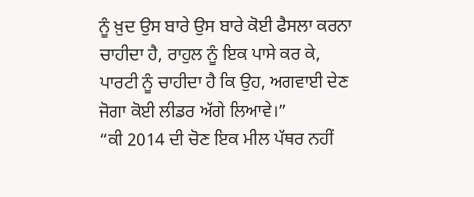ਨੂੰ ਖ਼ੁਦ ਉਸ ਬਾਰੇ ਉਸ ਬਾਰੇ ਕੋਈ ਫੈਸਲਾ ਕਰਨਾ ਚਾਹੀਦਾ ਹੈ, ਰਾਹੁਲ ਨੂੰ ਇਕ ਪਾਸੇ ਕਰ ਕੇ, ਪਾਰਟੀ ਨੂੰ ਚਾਹੀਦਾ ਹੈ ਕਿ ਉਹ, ਅਗਵਾਈ ਦੇਣ ਜੋਗਾ ਕੋਈ ਲੀਡਰ ਅੱਗੇ ਲਿਆਵੇ।”
“ਕੀ 2014 ਦੀ ਚੋਣ ਇਕ ਮੀਲ ਪੱਥਰ ਨਹੀਂ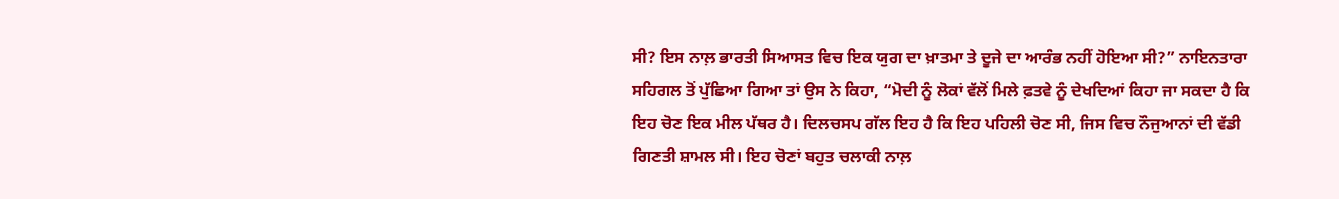ਸੀ? ਇਸ ਨਾਲ਼ ਭਾਰਤੀ ਸਿਆਸਤ ਵਿਚ ਇਕ ਯੁਗ ਦਾ ਖ਼ਾਤਮਾ ਤੇ ਦੂਜੇ ਦਾ ਆਰੰਭ ਨਹੀਂ ਹੋਇਆ ਸੀ?” ਨਾਇਨਤਾਰਾ ਸਹਿਗਲ ਤੋਂ ਪੁੱਛਿਆ ਗਿਆ ਤਾਂ ਉਸ ਨੇ ਕਿਹਾ, “ਮੋਦੀ ਨੂੰ ਲੋਕਾਂ ਵੱਲੋਂ ਮਿਲੇ ਫ਼ਤਵੇ ਨੂੰ ਦੇਖਦਿਆਂ ਕਿਹਾ ਜਾ ਸਕਦਾ ਹੈ ਕਿ ਇਹ ਚੋਣ ਇਕ ਮੀਲ ਪੱਥਰ ਹੈ। ਦਿਲਚਸਪ ਗੱਲ ਇਹ ਹੈ ਕਿ ਇਹ ਪਹਿਲੀ ਚੋਣ ਸੀ, ਜਿਸ ਵਿਚ ਨੌਜੁਆਨਾਂ ਦੀ ਵੱਡੀ ਗਿਣਤੀ ਸ਼ਾਮਲ ਸੀ। ਇਹ ਚੋਣਾਂ ਬਹੁਤ ਚਲਾਕੀ ਨਾਲ਼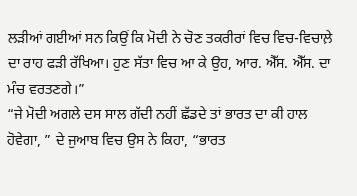ਲੜੀਆਂ ਗਈਆਂ ਸਨ ਕਿਉਂ ਕਿ ਮੋਦੀ ਨੇ ਚੋਣ ਤਕਰੀਰਾਂ ਵਿਚ ਵਿਚ-ਵਿਚਾਲ਼ੇ ਦਾ ਰਾਹ ਫੜੀ ਰੱਖਿਆ। ਹੁਣ ਸੱਤਾ ਵਿਚ ਆ ਕੇ ਉਹ, ਆਰ. ਐੱਸ. ਐੱਸ. ਦਾ ਮੰਚ ਵਰਤਣਗੇ।”
“ਜੇ ਮੋਦੀ ਅਗਲੇ ਦਸ ਸਾਲ ਗੱਦੀ ਨਹੀਂ ਛੱਡਦੇ ਤਾਂ ਭਾਰਤ ਦਾ ਕੀ ਹਾਲ ਹੋਵੇਗਾ, ” ਦੇ ਜੁਆਬ ਵਿਚ ਉਸ ਨੇ ਕਿਹਾ, “ਭਾਰਤ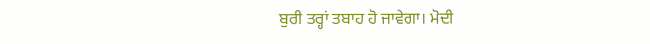ਬੁਰੀ ਤਰ੍ਹਾਂ ਤਬਾਹ ਹੋ ਜਾਵੇਗਾ। ਮੋਦੀ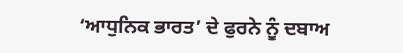‘ਆਧੁਨਿਕ ਭਾਰਤ’ ਦੇ ਫੁਰਨੇ ਨੂੰ ਦਬਾਅ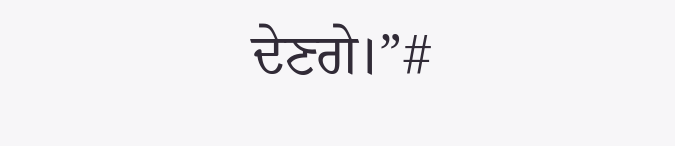ਦੇਣਗੇ।”#